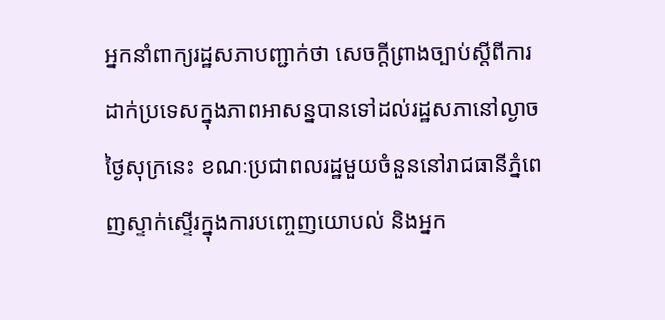អ្នកនាំពាក្យរដ្ឋសភាបញ្ជាក់ថា សេចក្តីព្រាងច្បាប់ស្តីពីការដាក់ប្រទេសក្នុងភាពអាសន្នបានទៅដល់រដ្ឋសភានៅល្ងាចថ្ងៃសុក្រនេះ ខណៈប្រជាពលរដ្ឋមួយចំនួននៅរាជធានីភ្នំពេញស្ទាក់ស្ទើរក្នុងការបញ្ចេញយោបល់ និងអ្នក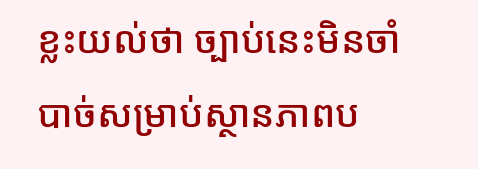ខ្លះយល់ថា ច្បាប់នេះមិនចាំបាច់សម្រាប់ស្ថានភាពប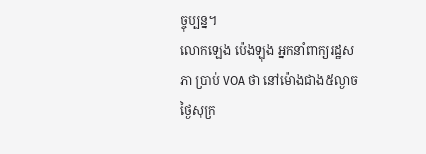ច្ចុប្បន្ន។
លោកឡេង ប៉េងឡុង អ្នកនាំពាក្យរដ្ឋសភា ប្រាប់ VOA ថា នៅម៉ោងជាង៥ល្ងាចថ្ងៃសុក្រ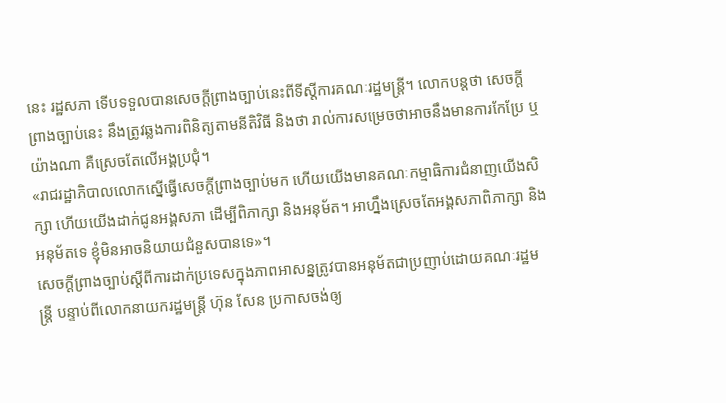នេះ រដ្ឋសភា ទើបទទួលបានសេចក្តីព្រាងច្បាប់នេះពីទីស្តីការគណៈរដ្ឋមន្រ្តី។ លោកបន្តថា សេចក្តីព្រាងច្បាប់នេះ នឹងត្រូវឆ្លងការពិនិត្យតាមនីតិវិធី និងថា រាល់ការសម្រេចថាអាចនឹងមានការកែប្រែ ឬយ៉ាងណា គឺស្រេចតែលើអង្គប្រជុំ។
«រាជរដ្ឋាភិបាលលោកស្នើធ្វើសេចក្តីព្រាងច្បាប់មក ហើយយើងមានគណៈកម្មាធិការជំនាញយើងសិក្សា ហើយយើងដាក់ជូនអង្គសភា ដើម្បីពិភាក្សា និងអនុម័ត។ អាហ្នឹងស្រេចតែអង្គសភាពិភាក្សា និងអនុម័តទេ ខ្ញុំមិនអាចនិយាយជំនួសបានទេ»។
សេចក្ដីព្រាងច្បាប់ស្តីពីការដាក់ប្រទេសក្នុងភាពអាសន្នត្រូវបានអនុម័តជាប្រញាប់ដោយគណៈរដ្ឋមន្រ្តី បន្ទាប់ពីលោកនាយករដ្ឋមន្រ្តី ហ៊ុន សែន ប្រកាសចង់ឲ្យ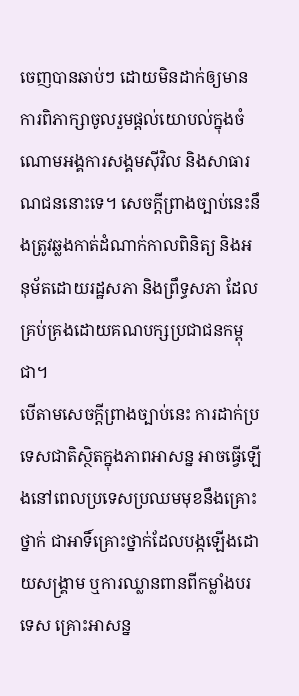ចេញបានឆាប់ៗ ដោយមិនដាក់ឲ្យមានការពិភាក្សាចូលរួមផ្តល់យោបល់ក្នុងចំណោមអង្គការសង្គមស៊ីវិល និងសាធារណជននោះទេ។ សេចក្តីព្រាងច្បាប់នេះនឹងត្រូវឆ្លងកាត់ដំណាក់កាលពិនិត្យ និងអនុម័តដោយរដ្ឋសភា និងព្រឹទ្ធសភា ដែលគ្រប់គ្រងដោយគណបក្សប្រជាជនកម្ពុជា។
បើតាមសេចក្តីព្រាងច្បាប់នេះ ការដាក់ប្រទេសជាតិស្ថិតក្នុងភាពអាសន្ន អាចធ្វើឡើងនៅពេលប្រទេសប្រឈមមុខនឹងគ្រោះថ្នាក់ ជាអាទិ៍គ្រោះថ្នាក់ដែលបង្កឡើងដោយសង្រ្គាម ឬការឈ្លានពានពីកម្លាំងបរទេស គ្រោះអាសន្ន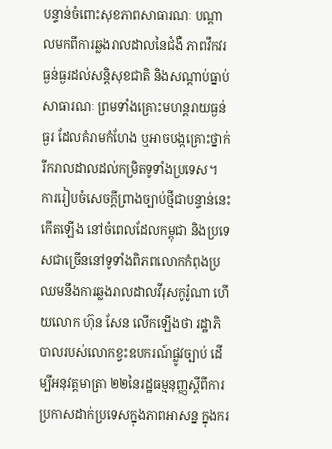បន្ទាន់ចំពោះសុខភាពសាធារណៈ បណ្តាលមកពីការឆ្លងរាលដាលនៃជំងឺ ភាពវឹកវរធ្ងន់ធ្ងរដល់សន្តិសុខជាតិ និងសណ្តាប់ធ្នាប់សាធារណៈ ព្រមទាំងគ្រោះមហន្តរាយធ្ងន់ធ្ងរ ដែលគំរាមកំហែង ឬអាចបង្កគ្រោះថ្នាក់រីករាលដាលដល់កម្រិតទូទាំងប្រទេស។
ការរៀបចំសេចក្តីព្រាងច្បាប់ថ្មីជាបន្ទាន់នេះកើតឡើង នៅចំពេលដែលកម្ពុជា និងប្រទេសជាច្រើននៅទូទាំងពិភពលោកកំពុងប្រឈមនឹងការឆ្លងរាលដាលវីរុសកូរ៉ូណា ហើយលោក ហ៊ុន សែន លើកឡើងថា រដ្ឋាភិបាលរបស់លោកខ្វះឧបករណ៍ផ្លូវច្បាប់ ដើម្បីអនុវត្តមាត្រា ២២នៃរដ្ឋធម្មនុញ្ញស្ដីពីការប្រកាសដាក់ប្រទេសក្នុងភាពអាសន្ន ក្នុងករ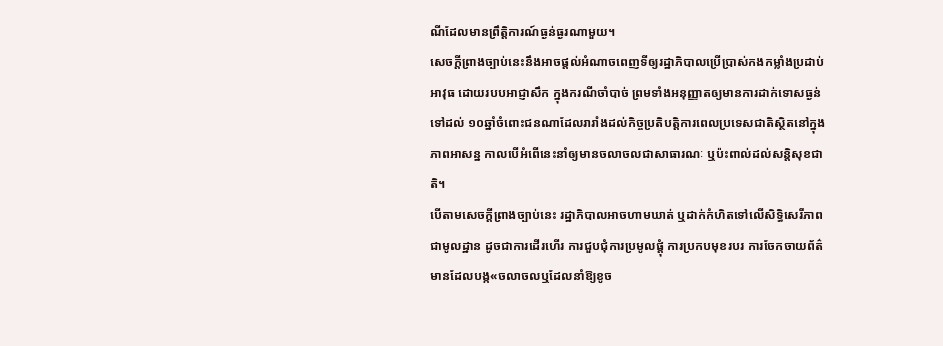ណីដែលមានព្រឹត្តិការណ៍ធ្ងន់ធ្ងរណាមួយ។
សេចក្តីព្រាងច្បាប់នេះនឹងអាចផ្ដល់អំណាចពេញទីឲ្យរដ្ឋាភិបាលប្រើប្រាស់កងកម្លាំងប្រដាប់អាវុធ ដោយរបបអាជ្ញាសឹក ក្នុងករណីចាំបាច់ ព្រមទាំងអនុញ្ញាតឲ្យមានការដាក់ទោសធ្ងន់ទៅដល់ ១០ឆ្នាំចំពោះជនណាដែលរារាំងដល់កិច្ចប្រតិបត្តិការពេលប្រទេសជាតិស្ថិតនៅក្នុងភាពអាសន្ន កាលបើអំពើនេះនាំឲ្យមានចលាចលជាសាធារណៈ ឬប៉ះពាល់ដល់សន្តិសុខជាតិ។
បើតាមសេចក្តីព្រាងច្បាប់នេះ រដ្ឋាភិបាលអាចហាមឃាត់ ឬដាក់កំហិតទៅលើសិទ្ធិសេរីភាពជាមូលដ្ឋាន ដូចជាការដើរហើរ ការជួបជុំការប្រមូលផ្ដុំ ការប្រកបមុខរបរ ការចែកចាយព័ត៌មានដែលបង្ក«ចលាចលឬដែលនាំឱ្យខូច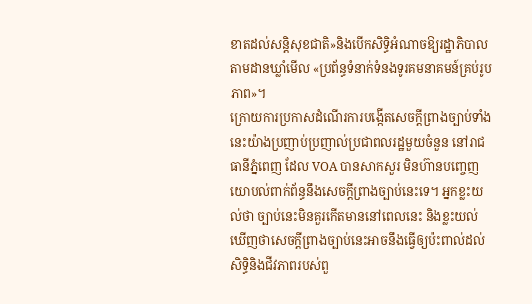ខាតដល់សន្តិសុខជាតិ»និងបើកសិទ្ធិអំណាចឱ្យរដ្ឋាភិបាលតាមដានឃ្លាំមើល «ប្រព័ន្ធទំនាក់ទំនងទូរគមនាគមន៍គ្រប់រូបភាព»។
ក្រោយការប្រកាសដំណើរការបង្កើតសេចក្តីព្រាងច្បាប់ទាំងនេះយ៉ាងប្រញាប់ប្រញាល់ប្រជាពលរដ្ឋមួយចំនួន នៅរាជធានីភ្នំពេញ ដែល VOA បានសាកសួរ មិនហ៊ានបញ្ចេញយោបល់ពាក់ព័ន្ធនឹងសេចក្តីព្រាងច្បាប់នេះទេ។ អ្នកខ្លះយល់ថា ច្បាប់នេះមិនគួរកើតមាននៅពេលនេះ និងខ្លះយល់ឃើញថាសេចក្តីព្រាងច្បាប់នេះអាចនឹងធ្វើឲ្យប៉ះពាល់ដល់សិទ្ធិនិងជីវភាពរបស់ពួ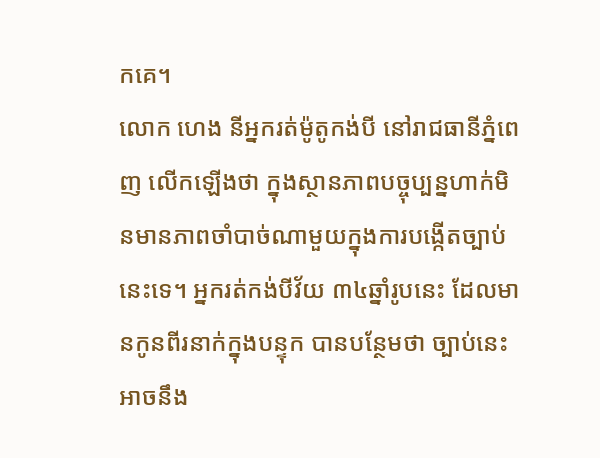កគេ។
លោក ហេង នីអ្នករត់ម៉ូតូកង់បី នៅរាជធានីភ្នំពេញ លើកឡើងថា ក្នុងស្ថានភាពបច្ចុប្បន្នហាក់មិនមានភាពចាំបាច់ណាមួយក្នុងការបង្កើតច្បាប់នេះទេ។ អ្នករត់កង់បីវ័យ ៣៤ឆ្នាំរូបនេះ ដែលមានកូនពីរនាក់ក្នុងបន្ទុក បានបន្ថែមថា ច្បាប់នេះអាចនឹង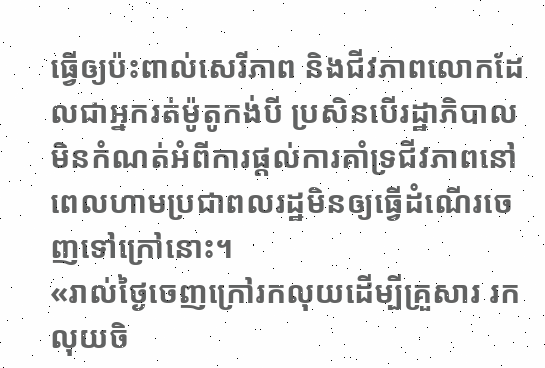ធ្វើឲ្យប៉ះពាល់សេរីភាព និងជីវភាពលោកដែលជាអ្នករត់ម៉ូតូកង់បី ប្រសិនបើរដ្ឋាភិបាលមិនកំណត់អំពីការផ្តល់ការគាំទ្រជីវភាពនៅពេលហាមប្រជាពលរដ្ឋមិនឲ្យធ្វើដំណើរចេញទៅក្រៅនោះ។
«រាល់ថ្ងៃចេញក្រៅរកលុយដើម្បីគ្រួសារ រកលុយចិ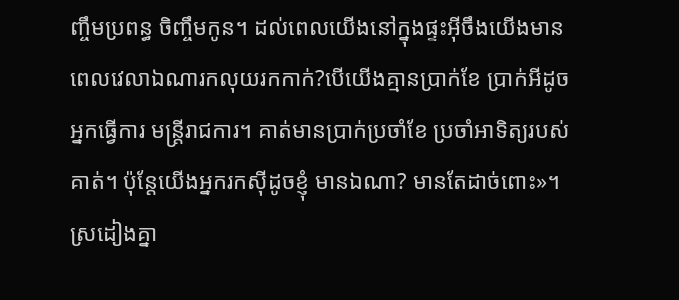ញ្ចឹមប្រពន្ធ ចិញ្ចឹមកូន។ ដល់ពេលយើងនៅក្នុងផ្ទះអ៊ីចឹងយើងមានពេលវេលាឯណារកលុយរកកាក់?បើយើងគ្មានប្រាក់ខែ ប្រាក់អីដូចអ្នកធ្វើការ មន្រ្តីរាជការ។ គាត់មានប្រាក់ប្រចាំខែ ប្រចាំអាទិត្យរបស់គាត់។ ប៉ុន្តែយើងអ្នករកស៊ីដូចខ្ញុំ មានឯណា? មានតែដាច់ពោះ»។
ស្រដៀងគ្នា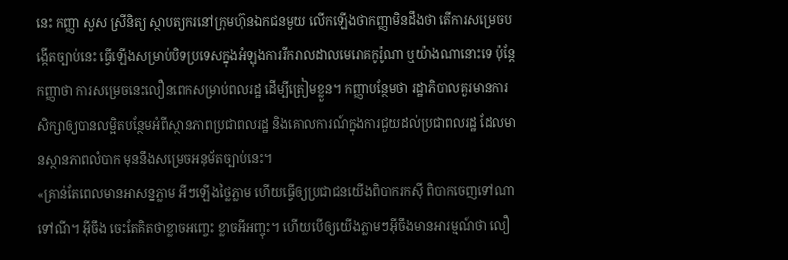នេះ កញ្ញា សួស ស្រីនិត្យ ស្ថាបត្យករនៅក្រុមហ៊ុនឯកជនមួយ លើកឡើងថាកញ្ញាមិនដឹងថា តើការសម្រេចបង្កើតច្បាប់នេះ ធ្វើឡើងសម្រាប់បិទប្រទេសក្នុងអំឡុងការរីករាលដាលមេរោគកូរ៉ូណា ឬយ៉ាងណានោះទេ ប៉ុន្តែកញ្ញាថា ការសម្រេចនេះលឿនពេកសម្រាប់ពលរដ្ឋ ដើម្បីត្រៀមខ្លួន។ កញ្ញាបន្ថែមថា រដ្ឋាភិបាលគួរមានការសិក្សាឲ្យបានលម្អិតបន្ថែមអំពីស្ថានភាពប្រជាពលរដ្ឋ និងគោលការណ៍ក្នុងការជួយដល់ប្រជាពលរដ្ឋ ដែលមានស្ថានភាពលំបាក មុននឹងសម្រេចអនុម័តច្បាប់នេះ។
«គ្រាន់តែពេលមានអាសន្នភ្លាម អីៗឡើងថ្លៃភ្លាម ហើយធ្វើឲ្យប្រជាជនយើងពិបាករកស៊ី ពិបាកចេញទៅណាទៅណី។ អ៊ីចឹង ចេះតែគិតថាខ្លាចអញ្ចេះ ខ្លាចអីអញ្ចុះ។ ហើយបើឲ្យយើងភ្លាមៗអ៊ីចឹងមានអារម្មណ៍ថា លឿ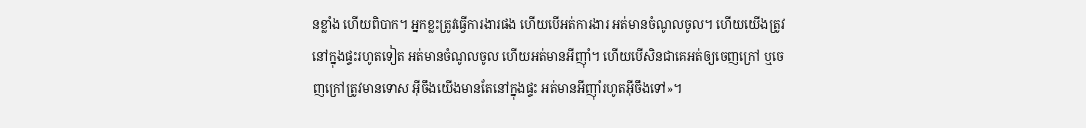នខ្លាំង ហើយពិបាក។ អ្នកខ្លះត្រូវធ្វើការងារផង ហើយបើអត់ការងារ អត់មានចំណូលចូល។ ហើយយើងត្រូវនៅក្នុងផ្ទះរហូតទៀត អត់មានចំណូលចូល ហើយអត់មានអីញ៉ាំ។ ហើយបើសិនជាគេអត់ឲ្យចេញក្រៅ ឬចេញក្រៅត្រូវមានទោស អ៊ីចឹងយើងមានតែនៅក្នុងផ្ទះ អត់មានអីញ៉ាំរហូតអ៊ីចឹងទៅ»។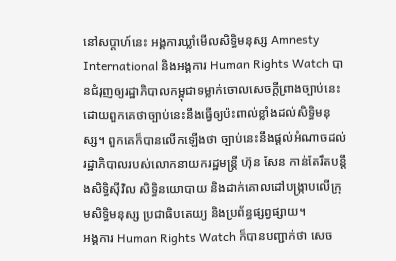នៅសប្តាហ៍នេះ អង្គការឃ្លាំមើលសិទ្ធិមនុស្ស Amnesty International និងអង្គការ Human Rights Watch បានជំរុញឲ្យរដ្ឋាភិបាលកម្ពុជាទម្លាក់ចោលសេចក្តីព្រាងច្បាប់នេះ ដោយពួកគេថាច្បាប់នេះនឹងធ្វើឲ្យប៉ះពាល់ខ្លាំងដល់សិទ្ធិមនុស្ស។ ពួកគេក៏បានលើកឡើងថា ច្បាប់នេះនឹងផ្តល់អំណាចដល់រដ្ឋាភិបាលរបស់លោកនាយករដ្ឋមន្រ្តី ហ៊ុន សែន កាន់តែរឹតបន្តឹងសិទ្ធិស៊ីវិល សិទ្ធិនយោបាយ និងដាក់គោលដៅបង្រ្កាបលើក្រុមសិទ្ធិមនុស្ស ប្រជាធិបតេយ្យ និងប្រព័ន្ធផ្សព្វផ្សាយ។
អង្គការ Human Rights Watch ក៏បានបញ្ជាក់ថា សេច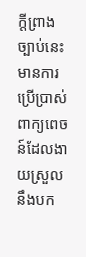ក្តីព្រាងច្បាប់នេះមានការប្រើប្រាស់ពាក្យពេចន៍ដែលងាយស្រួលនឹងបក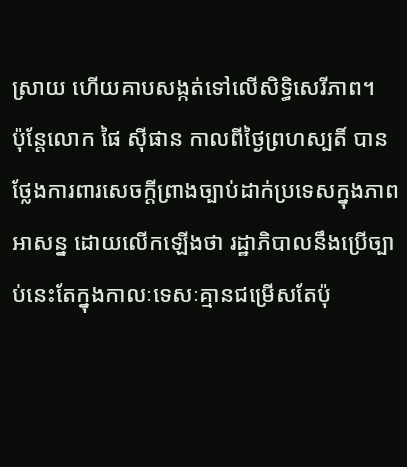ស្រាយ ហើយគាបសង្កត់ទៅលើសិទ្ធិសេរីភាព។
ប៉ុន្តែលោក ផៃ ស៊ីផាន កាលពីថ្ងៃព្រហស្បតិ៍ បានថ្លែងការពារសេចក្តីព្រាងច្បាប់ដាក់ប្រទេសក្នុងភាពអាសន្ន ដោយលើកឡើងថា រដ្ឋាភិបាលនឹងប្រើច្បាប់នេះតែក្នុងកាលៈទេសៈគ្មានជម្រើសតែប៉ុ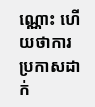ណ្ណោះ ហើយថាការប្រកាសដាក់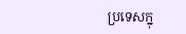ប្រទេសក្នុ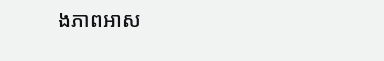ងភាពអាស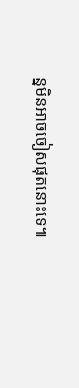ន្នមិនអាចចៀសផុតនោះទេ៕